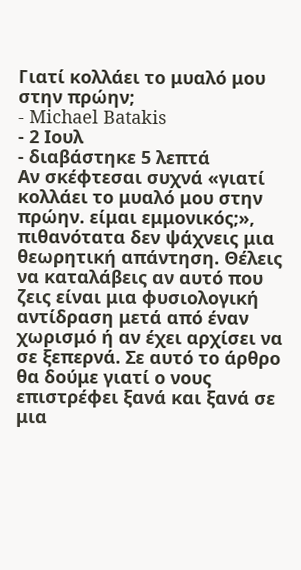Γιατί κολλάει το μυαλό μου στην πρώην;
- Michael Batakis
- 2 Ιουλ
- διαβάστηκε 5 λεπτά
Αν σκέφτεσαι συχνά «γιατί κολλάει το μυαλό μου στην πρώην. είμαι εμμονικός;», πιθανότατα δεν ψάχνεις μια θεωρητική απάντηση. Θέλεις να καταλάβεις αν αυτό που ζεις είναι μια φυσιολογική αντίδραση μετά από έναν χωρισμό ή αν έχει αρχίσει να σε ξεπερνά. Σε αυτό το άρθρο θα δούμε γιατί ο νους επιστρέφει ξανά και ξανά σε μια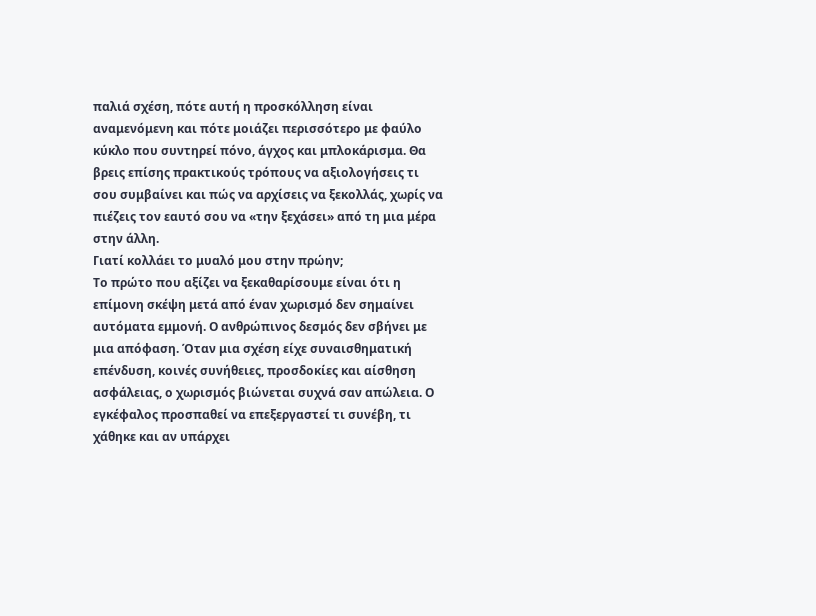παλιά σχέση, πότε αυτή η προσκόλληση είναι αναμενόμενη και πότε μοιάζει περισσότερο με φαύλο κύκλο που συντηρεί πόνο, άγχος και μπλοκάρισμα. Θα βρεις επίσης πρακτικούς τρόπους να αξιολογήσεις τι σου συμβαίνει και πώς να αρχίσεις να ξεκολλάς, χωρίς να πιέζεις τον εαυτό σου να «την ξεχάσει» από τη μια μέρα στην άλλη.
Γιατί κολλάει το μυαλό μου στην πρώην;
Το πρώτο που αξίζει να ξεκαθαρίσουμε είναι ότι η επίμονη σκέψη μετά από έναν χωρισμό δεν σημαίνει αυτόματα εμμονή. Ο ανθρώπινος δεσμός δεν σβήνει με μια απόφαση. Όταν μια σχέση είχε συναισθηματική επένδυση, κοινές συνήθειες, προσδοκίες και αίσθηση ασφάλειας, ο χωρισμός βιώνεται συχνά σαν απώλεια. Ο εγκέφαλος προσπαθεί να επεξεργαστεί τι συνέβη, τι χάθηκε και αν υπάρχει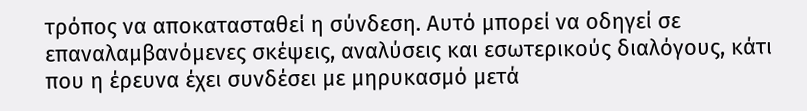τρόπος να αποκατασταθεί η σύνδεση. Αυτό μπορεί να οδηγεί σε επαναλαμβανόμενες σκέψεις, αναλύσεις και εσωτερικούς διαλόγους, κάτι που η έρευνα έχει συνδέσει με μηρυκασμό μετά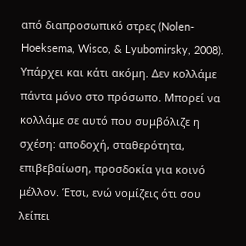από διαπροσωπικό στρες (Nolen-Hoeksema, Wisco, & Lyubomirsky, 2008).
Υπάρχει και κάτι ακόμη. Δεν κολλάμε πάντα μόνο στο πρόσωπο. Μπορεί να κολλάμε σε αυτό που συμβόλιζε η σχέση: αποδοχή, σταθερότητα, επιβεβαίωση, προσδοκία για κοινό μέλλον. Έτσι, ενώ νομίζεις ότι σου λείπει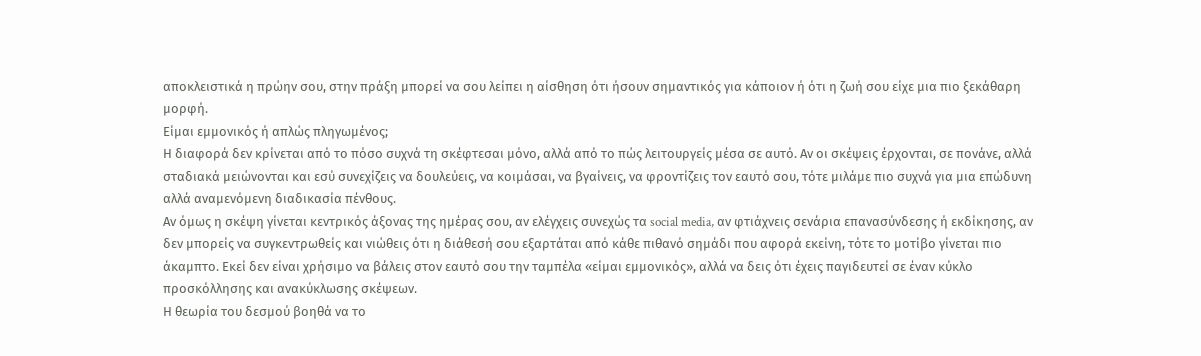αποκλειστικά η πρώην σου, στην πράξη μπορεί να σου λείπει η αίσθηση ότι ήσουν σημαντικός για κάποιον ή ότι η ζωή σου είχε μια πιο ξεκάθαρη μορφή.
Είμαι εμμονικός ή απλώς πληγωμένος;
Η διαφορά δεν κρίνεται από το πόσο συχνά τη σκέφτεσαι μόνο, αλλά από το πώς λειτουργείς μέσα σε αυτό. Αν οι σκέψεις έρχονται, σε πονάνε, αλλά σταδιακά μειώνονται και εσύ συνεχίζεις να δουλεύεις, να κοιμάσαι, να βγαίνεις, να φροντίζεις τον εαυτό σου, τότε μιλάμε πιο συχνά για μια επώδυνη αλλά αναμενόμενη διαδικασία πένθους.
Αν όμως η σκέψη γίνεται κεντρικός άξονας της ημέρας σου, αν ελέγχεις συνεχώς τα social media, αν φτιάχνεις σενάρια επανασύνδεσης ή εκδίκησης, αν δεν μπορείς να συγκεντρωθείς και νιώθεις ότι η διάθεσή σου εξαρτάται από κάθε πιθανό σημάδι που αφορά εκείνη, τότε το μοτίβο γίνεται πιο άκαμπτο. Εκεί δεν είναι χρήσιμο να βάλεις στον εαυτό σου την ταμπέλα «είμαι εμμονικός», αλλά να δεις ότι έχεις παγιδευτεί σε έναν κύκλο προσκόλλησης και ανακύκλωσης σκέψεων.
Η θεωρία του δεσμού βοηθά να το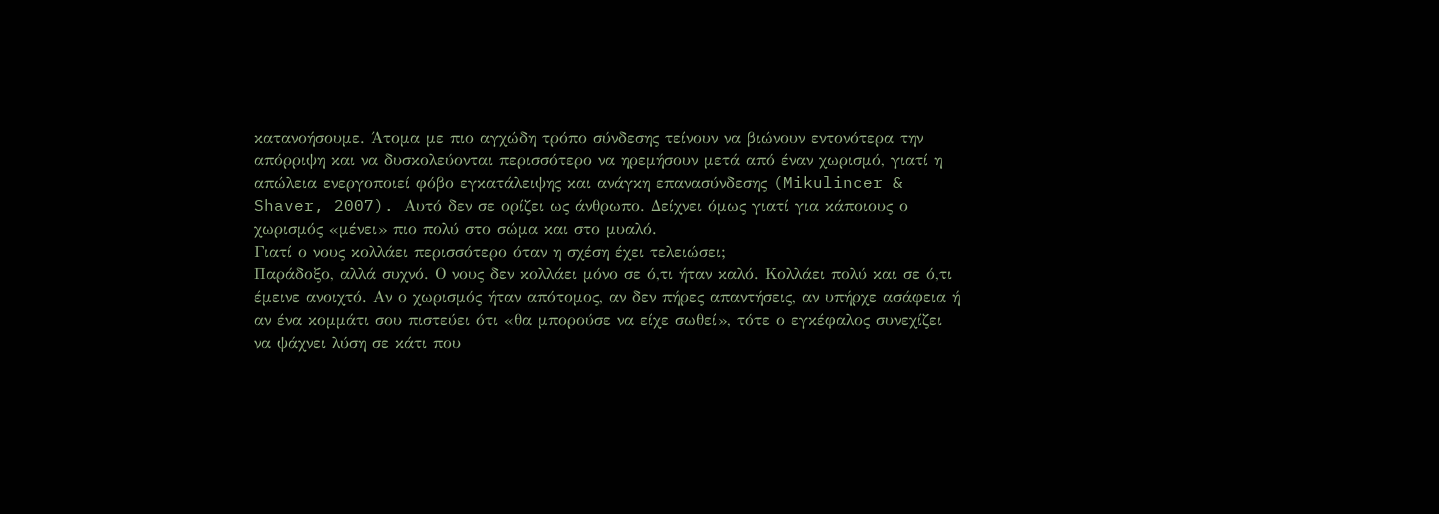κατανοήσουμε. Άτομα με πιο αγχώδη τρόπο σύνδεσης τείνουν να βιώνουν εντονότερα την απόρριψη και να δυσκολεύονται περισσότερο να ηρεμήσουν μετά από έναν χωρισμό, γιατί η απώλεια ενεργοποιεί φόβο εγκατάλειψης και ανάγκη επανασύνδεσης (Mikulincer & Shaver, 2007). Αυτό δεν σε ορίζει ως άνθρωπο. Δείχνει όμως γιατί για κάποιους ο χωρισμός «μένει» πιο πολύ στο σώμα και στο μυαλό.
Γιατί ο νους κολλάει περισσότερο όταν η σχέση έχει τελειώσει;
Παράδοξο, αλλά συχνό. Ο νους δεν κολλάει μόνο σε ό,τι ήταν καλό. Κολλάει πολύ και σε ό,τι έμεινε ανοιχτό. Αν ο χωρισμός ήταν απότομος, αν δεν πήρες απαντήσεις, αν υπήρχε ασάφεια ή αν ένα κομμάτι σου πιστεύει ότι «θα μπορούσε να είχε σωθεί», τότε ο εγκέφαλος συνεχίζει να ψάχνει λύση σε κάτι που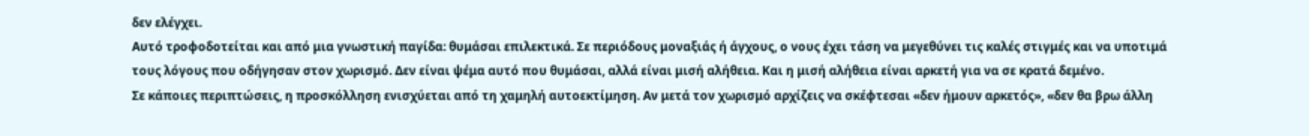δεν ελέγχει.
Αυτό τροφοδοτείται και από μια γνωστική παγίδα: θυμάσαι επιλεκτικά. Σε περιόδους μοναξιάς ή άγχους, ο νους έχει τάση να μεγεθύνει τις καλές στιγμές και να υποτιμά τους λόγους που οδήγησαν στον χωρισμό. Δεν είναι ψέμα αυτό που θυμάσαι, αλλά είναι μισή αλήθεια. Και η μισή αλήθεια είναι αρκετή για να σε κρατά δεμένο.
Σε κάποιες περιπτώσεις, η προσκόλληση ενισχύεται από τη χαμηλή αυτοεκτίμηση. Αν μετά τον χωρισμό αρχίζεις να σκέφτεσαι «δεν ήμουν αρκετός», «δεν θα βρω άλλη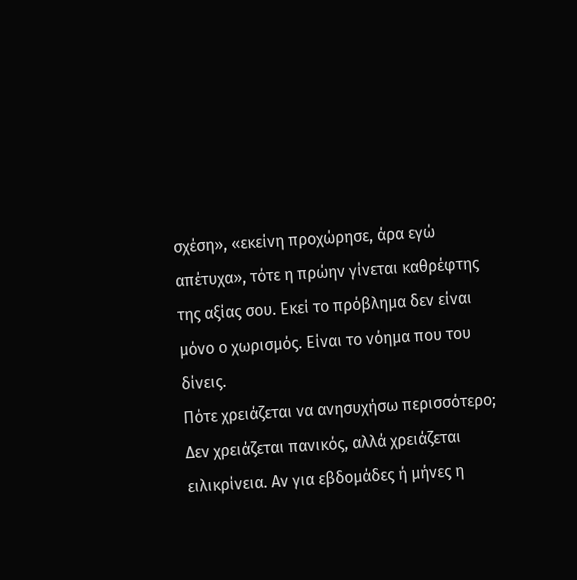σχέση», «εκείνη προχώρησε, άρα εγώ απέτυχα», τότε η πρώην γίνεται καθρέφτης της αξίας σου. Εκεί το πρόβλημα δεν είναι μόνο ο χωρισμός. Είναι το νόημα που του δίνεις.
Πότε χρειάζεται να ανησυχήσω περισσότερο;
Δεν χρειάζεται πανικός, αλλά χρειάζεται ειλικρίνεια. Αν για εβδομάδες ή μήνες η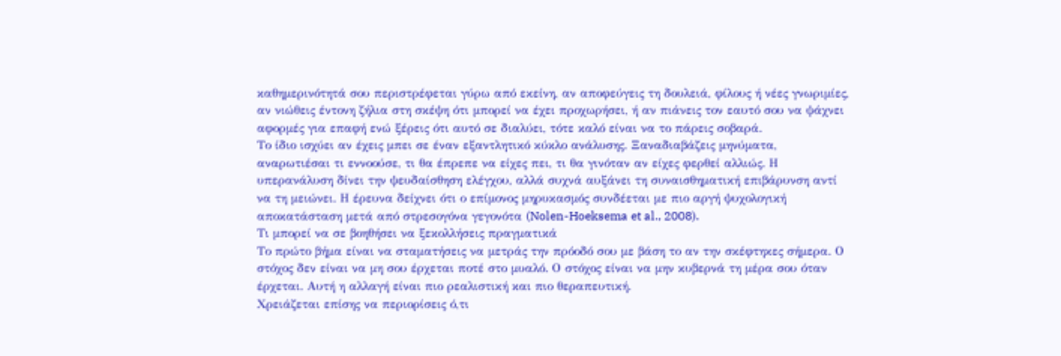καθημερινότητά σου περιστρέφεται γύρω από εκείνη, αν αποφεύγεις τη δουλειά, φίλους ή νέες γνωριμίες, αν νιώθεις έντονη ζήλια στη σκέψη ότι μπορεί να έχει προχωρήσει, ή αν πιάνεις τον εαυτό σου να ψάχνει αφορμές για επαφή ενώ ξέρεις ότι αυτό σε διαλύει, τότε καλό είναι να το πάρεις σοβαρά.
Το ίδιο ισχύει αν έχεις μπει σε έναν εξαντλητικό κύκλο ανάλυσης. Ξαναδιαβάζεις μηνύματα, αναρωτιέσαι τι εννοούσε, τι θα έπρεπε να είχες πει, τι θα γινόταν αν είχες φερθεί αλλιώς. Η υπερανάλυση δίνει την ψευδαίσθηση ελέγχου, αλλά συχνά αυξάνει τη συναισθηματική επιβάρυνση αντί να τη μειώνει. Η έρευνα δείχνει ότι ο επίμονος μηρυκασμός συνδέεται με πιο αργή ψυχολογική αποκατάσταση μετά από στρεσογόνα γεγονότα (Nolen-Hoeksema et al., 2008).
Τι μπορεί να σε βοηθήσει να ξεκολλήσεις πραγματικά
Το πρώτο βήμα είναι να σταματήσεις να μετράς την πρόοδό σου με βάση το αν την σκέφτηκες σήμερα. Ο στόχος δεν είναι να μη σου έρχεται ποτέ στο μυαλό. Ο στόχος είναι να μην κυβερνά τη μέρα σου όταν έρχεται. Αυτή η αλλαγή είναι πιο ρεαλιστική και πιο θεραπευτική.
Χρειάζεται επίσης να περιορίσεις ό,τι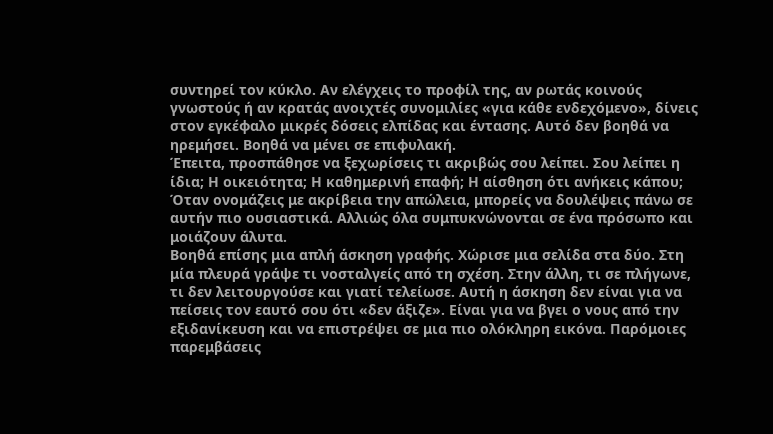συντηρεί τον κύκλο. Αν ελέγχεις το προφίλ της, αν ρωτάς κοινούς γνωστούς ή αν κρατάς ανοιχτές συνομιλίες «για κάθε ενδεχόμενο», δίνεις στον εγκέφαλο μικρές δόσεις ελπίδας και έντασης. Αυτό δεν βοηθά να ηρεμήσει. Βοηθά να μένει σε επιφυλακή.
Έπειτα, προσπάθησε να ξεχωρίσεις τι ακριβώς σου λείπει. Σου λείπει η ίδια; Η οικειότητα; Η καθημερινή επαφή; Η αίσθηση ότι ανήκεις κάπου; Όταν ονομάζεις με ακρίβεια την απώλεια, μπορείς να δουλέψεις πάνω σε αυτήν πιο ουσιαστικά. Αλλιώς όλα συμπυκνώνονται σε ένα πρόσωπο και μοιάζουν άλυτα.
Βοηθά επίσης μια απλή άσκηση γραφής. Χώρισε μια σελίδα στα δύο. Στη μία πλευρά γράψε τι νοσταλγείς από τη σχέση. Στην άλλη, τι σε πλήγωνε, τι δεν λειτουργούσε και γιατί τελείωσε. Αυτή η άσκηση δεν είναι για να πείσεις τον εαυτό σου ότι «δεν άξιζε». Είναι για να βγει ο νους από την εξιδανίκευση και να επιστρέψει σε μια πιο ολόκληρη εικόνα. Παρόμοιες παρεμβάσεις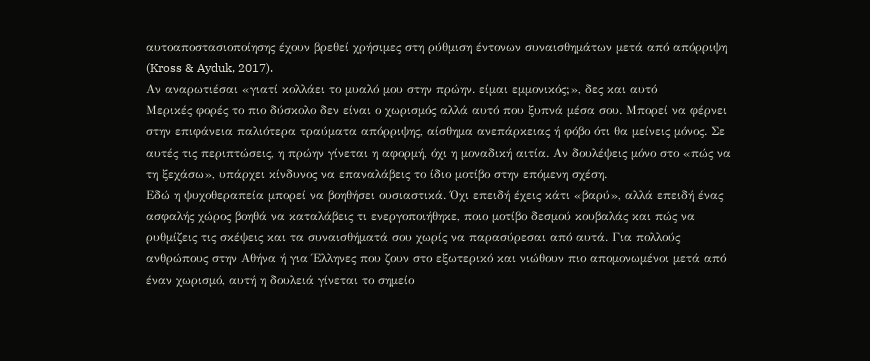αυτοαποστασιοποίησης έχουν βρεθεί χρήσιμες στη ρύθμιση έντονων συναισθημάτων μετά από απόρριψη (Kross & Ayduk, 2017).
Αν αναρωτιέσαι «γιατί κολλάει το μυαλό μου στην πρώην. είμαι εμμονικός;», δες και αυτό
Μερικές φορές το πιο δύσκολο δεν είναι ο χωρισμός αλλά αυτό που ξυπνά μέσα σου. Μπορεί να φέρνει στην επιφάνεια παλιότερα τραύματα απόρριψης, αίσθημα ανεπάρκειας ή φόβο ότι θα μείνεις μόνος. Σε αυτές τις περιπτώσεις, η πρώην γίνεται η αφορμή, όχι η μοναδική αιτία. Αν δουλέψεις μόνο στο «πώς να τη ξεχάσω», υπάρχει κίνδυνος να επαναλάβεις το ίδιο μοτίβο στην επόμενη σχέση.
Εδώ η ψυχοθεραπεία μπορεί να βοηθήσει ουσιαστικά. Όχι επειδή έχεις κάτι «βαρύ», αλλά επειδή ένας ασφαλής χώρος βοηθά να καταλάβεις τι ενεργοποιήθηκε, ποιο μοτίβο δεσμού κουβαλάς και πώς να ρυθμίζεις τις σκέψεις και τα συναισθήματά σου χωρίς να παρασύρεσαι από αυτά. Για πολλούς ανθρώπους στην Αθήνα ή για Έλληνες που ζουν στο εξωτερικό και νιώθουν πιο απομονωμένοι μετά από έναν χωρισμό, αυτή η δουλειά γίνεται το σημείο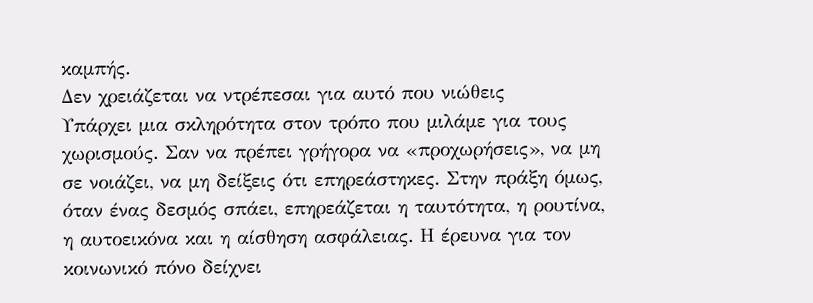καμπής.
Δεν χρειάζεται να ντρέπεσαι για αυτό που νιώθεις
Υπάρχει μια σκληρότητα στον τρόπο που μιλάμε για τους χωρισμούς. Σαν να πρέπει γρήγορα να «προχωρήσεις», να μη σε νοιάζει, να μη δείξεις ότι επηρεάστηκες. Στην πράξη όμως, όταν ένας δεσμός σπάει, επηρεάζεται η ταυτότητα, η ρουτίνα, η αυτοεικόνα και η αίσθηση ασφάλειας. Η έρευνα για τον κοινωνικό πόνο δείχνει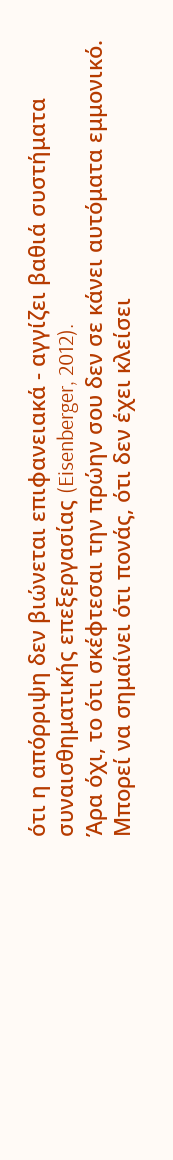ότι η απόρριψη δεν βιώνεται επιφανειακά - αγγίζει βαθιά συστήματα συναισθηματικής επεξεργασίας (Eisenberger, 2012).
Άρα όχι, το ότι σκέφτεσαι την πρώην σου δεν σε κάνει αυτόματα εμμονικό. Μπορεί να σημαίνει ότι πονάς, ότι δεν έχει κλείσει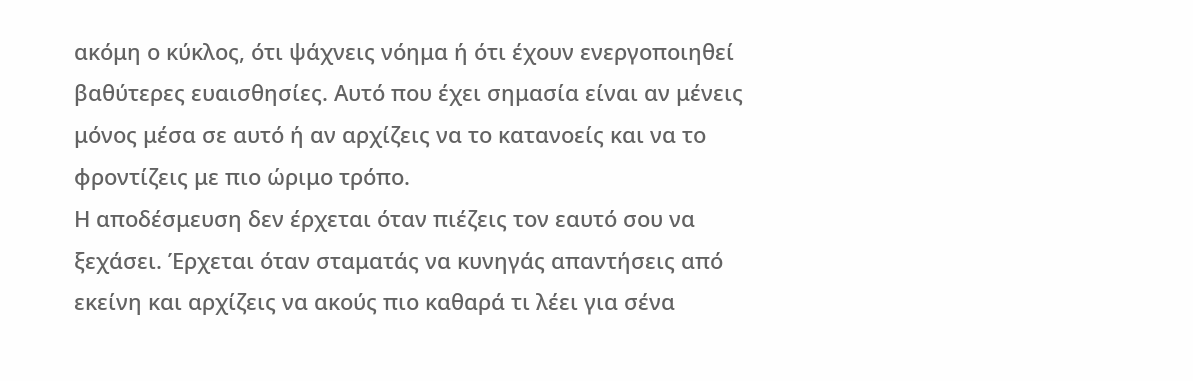ακόμη ο κύκλος, ότι ψάχνεις νόημα ή ότι έχουν ενεργοποιηθεί βαθύτερες ευαισθησίες. Αυτό που έχει σημασία είναι αν μένεις μόνος μέσα σε αυτό ή αν αρχίζεις να το κατανοείς και να το φροντίζεις με πιο ώριμο τρόπο.
Η αποδέσμευση δεν έρχεται όταν πιέζεις τον εαυτό σου να ξεχάσει. Έρχεται όταν σταματάς να κυνηγάς απαντήσεις από εκείνη και αρχίζεις να ακούς πιο καθαρά τι λέει για σένα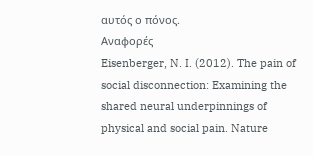αυτός ο πόνος.
Αναφορές
Eisenberger, N. I. (2012). The pain of social disconnection: Examining the shared neural underpinnings of physical and social pain. Nature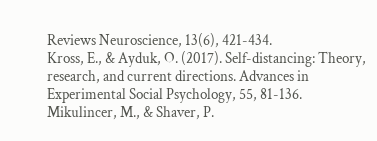Reviews Neuroscience, 13(6), 421-434.
Kross, E., & Ayduk, O. (2017). Self-distancing: Theory, research, and current directions. Advances in Experimental Social Psychology, 55, 81-136.
Mikulincer, M., & Shaver, P.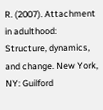R. (2007). Attachment in adulthood: Structure, dynamics, and change. New York, NY: Guilford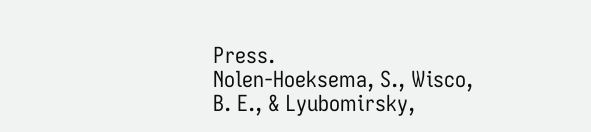Press.
Nolen-Hoeksema, S., Wisco, B. E., & Lyubomirsky,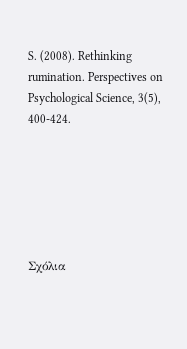S. (2008). Rethinking rumination. Perspectives on Psychological Science, 3(5), 400-424.






Σχόλια